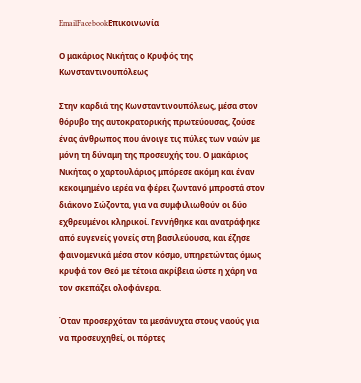EmailFacebookΕπικοινωνία

Ο μακάριος Νικήτας ο Κρυφός της Κωνσταντινουπόλεως

Στην καρδιά της Κωνσταντινουπόλεως, μέσα στον θόρυβο της αυτοκρατορικής πρωτεύουσας, ζούσε ένας άνθρωπος που άνοιγε τις πύλες των ναών με μόνη τη δύναμη της προσευχής του. Ο μακάριος Νικήτας ο χαρτουλάριος μπόρεσε ακόμη και έναν κεκοιμημένο ιερέα να φέρει ζωντανό μπροστά στον διάκονο Σώζοντα, για να συμφιλιωθούν οι δύο εχθρευμένοι κληρικοί. Γεννήθηκε και ανατράφηκε από ευγενείς γονείς στη βασιλεύουσα, και έζησε φαινομενικά μέσα στον κόσμο, υπηρετώντας όμως κρυφά τον Θεό με τέτοια ακρίβεια ώστε η χάρη να τον σκεπάζει ολοφάνερα.

Όταν προσερχόταν τα μεσάνυχτα στους ναούς για να προσευχηθεί, οι πόρτες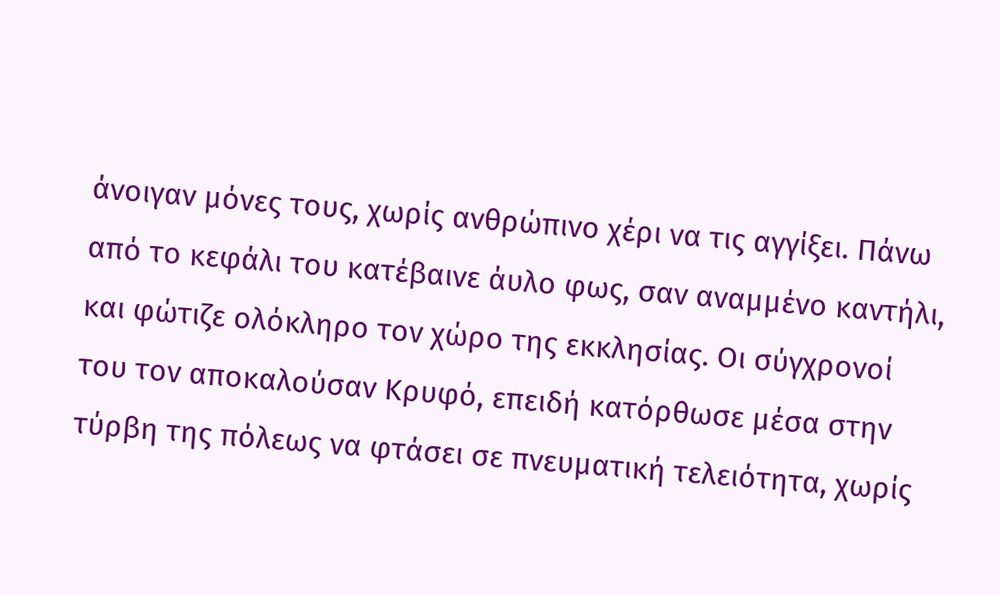άνοιγαν μόνες τους, χωρίς ανθρώπινο χέρι να τις αγγίξει. Πάνω από το κεφάλι του κατέβαινε άυλο φως, σαν αναμμένο καντήλι, και φώτιζε ολόκληρο τον χώρο της εκκλησίας. Οι σύγχρονοί του τον αποκαλούσαν Κρυφό, επειδή κατόρθωσε μέσα στην τύρβη της πόλεως να φτάσει σε πνευματική τελειότητα, χωρίς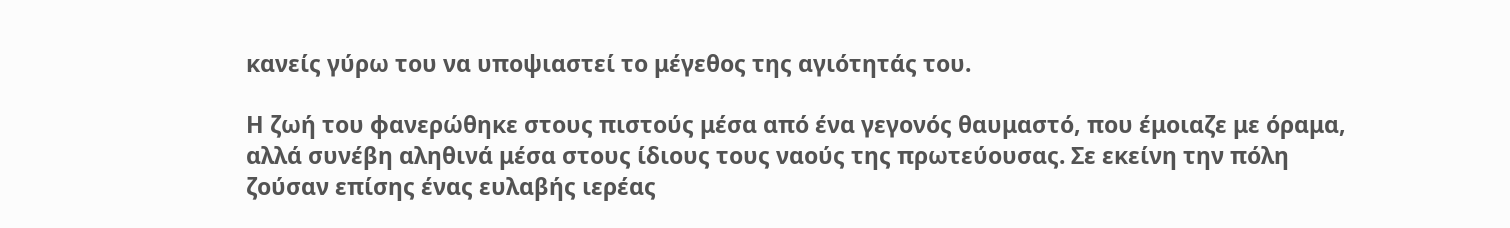κανείς γύρω του να υποψιαστεί το μέγεθος της αγιότητάς του.

Η ζωή του φανερώθηκε στους πιστούς μέσα από ένα γεγονός θαυμαστό, που έμοιαζε με όραμα, αλλά συνέβη αληθινά μέσα στους ίδιους τους ναούς της πρωτεύουσας. Σε εκείνη την πόλη ζούσαν επίσης ένας ευλαβής ιερέας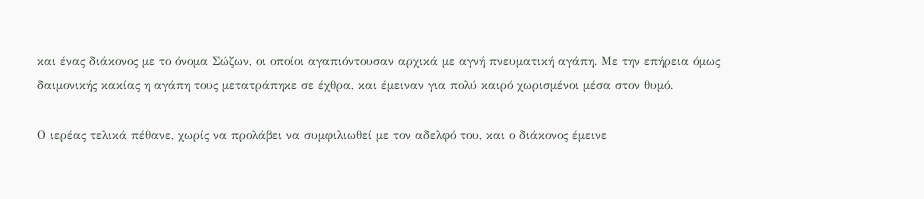και ένας διάκονος με το όνομα Σώζων, οι οποίοι αγαπιόντουσαν αρχικά με αγνή πνευματική αγάπη. Με την επήρεια όμως δαιμονικής κακίας η αγάπη τους μετατράπηκε σε έχθρα, και έμειναν για πολύ καιρό χωρισμένοι μέσα στον θυμό.

Ο ιερέας τελικά πέθανε, χωρίς να προλάβει να συμφιλιωθεί με τον αδελφό του, και ο διάκονος έμεινε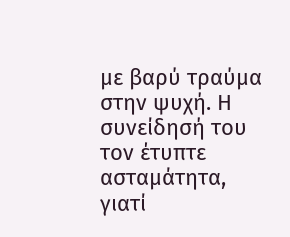με βαρύ τραύμα στην ψυχή. Η συνείδησή του τον έτυπτε ασταμάτητα, γιατί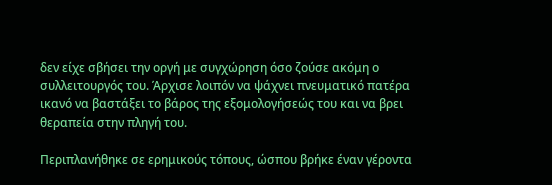δεν είχε σβήσει την οργή με συγχώρηση όσο ζούσε ακόμη ο συλλειτουργός του. Άρχισε λοιπόν να ψάχνει πνευματικό πατέρα ικανό να βαστάξει το βάρος της εξομολογήσεώς του και να βρει θεραπεία στην πληγή του.

Περιπλανήθηκε σε ερημικούς τόπους, ώσπου βρήκε έναν γέροντα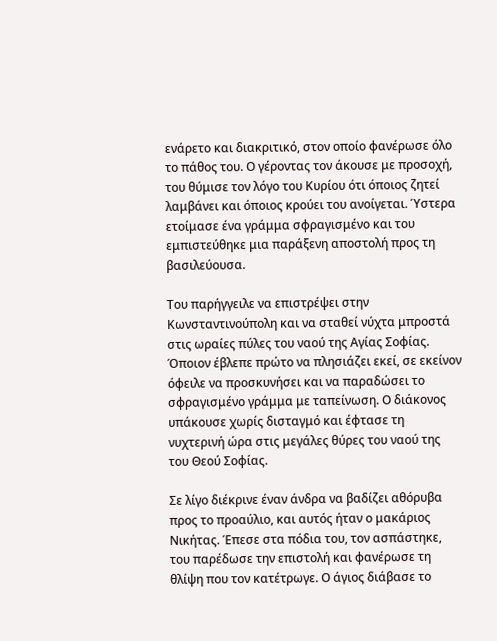ενάρετο και διακριτικό, στον οποίο φανέρωσε όλο το πάθος του. Ο γέροντας τον άκουσε με προσοχή, του θύμισε τον λόγο του Κυρίου ότι όποιος ζητεί λαμβάνει και όποιος κρούει του ανοίγεται. Ύστερα ετοίμασε ένα γράμμα σφραγισμένο και του εμπιστεύθηκε μια παράξενη αποστολή προς τη βασιλεύουσα.

Του παρήγγειλε να επιστρέψει στην Κωνσταντινούπολη και να σταθεί νύχτα μπροστά στις ωραίες πύλες του ναού της Αγίας Σοφίας. Όποιον έβλεπε πρώτο να πλησιάζει εκεί, σε εκείνον όφειλε να προσκυνήσει και να παραδώσει το σφραγισμένο γράμμα με ταπείνωση. Ο διάκονος υπάκουσε χωρίς δισταγμό και έφτασε τη νυχτερινή ώρα στις μεγάλες θύρες του ναού της του Θεού Σοφίας.

Σε λίγο διέκρινε έναν άνδρα να βαδίζει αθόρυβα προς το προαύλιο, και αυτός ήταν ο μακάριος Νικήτας. Έπεσε στα πόδια του, τον ασπάστηκε, του παρέδωσε την επιστολή και φανέρωσε τη θλίψη που τον κατέτρωγε. Ο άγιος διάβασε το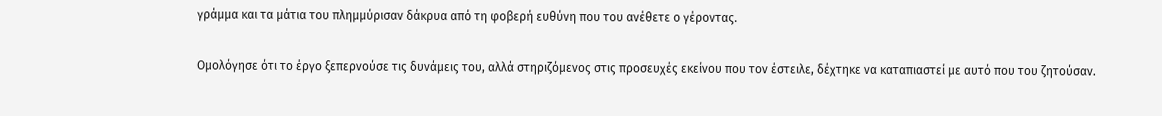γράμμα και τα μάτια του πλημμύρισαν δάκρυα από τη φοβερή ευθύνη που του ανέθετε ο γέροντας.

Ομολόγησε ότι το έργο ξεπερνούσε τις δυνάμεις του, αλλά στηριζόμενος στις προσευχές εκείνου που τον έστειλε, δέχτηκε να καταπιαστεί με αυτό που του ζητούσαν.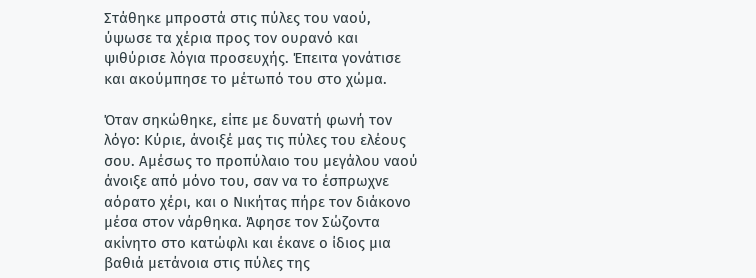Στάθηκε μπροστά στις πύλες του ναού, ύψωσε τα χέρια προς τον ουρανό και ψιθύρισε λόγια προσευχής. Έπειτα γονάτισε και ακούμπησε το μέτωπό του στο χώμα.

Όταν σηκώθηκε, είπε με δυνατή φωνή τον λόγο: Κύριε, άνοιξέ μας τις πύλες του ελέους σου. Αμέσως το προπύλαιο του μεγάλου ναού άνοιξε από μόνο του, σαν να το έσπρωχνε αόρατο χέρι, και ο Νικήτας πήρε τον διάκονο μέσα στον νάρθηκα. Άφησε τον Σώζοντα ακίνητο στο κατώφλι και έκανε ο ίδιος μια βαθιά μετάνοια στις πύλες της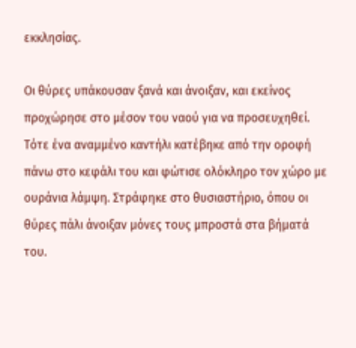εκκλησίας.

Οι θύρες υπάκουσαν ξανά και άνοιξαν, και εκείνος προχώρησε στο μέσον του ναού για να προσευχηθεί. Τότε ένα αναμμένο καντήλι κατέβηκε από την οροφή πάνω στο κεφάλι του και φώτισε ολόκληρο τον χώρο με ουράνια λάμψη. Στράφηκε στο θυσιαστήριο, όπου οι θύρες πάλι άνοιξαν μόνες τους μπροστά στα βήματά του.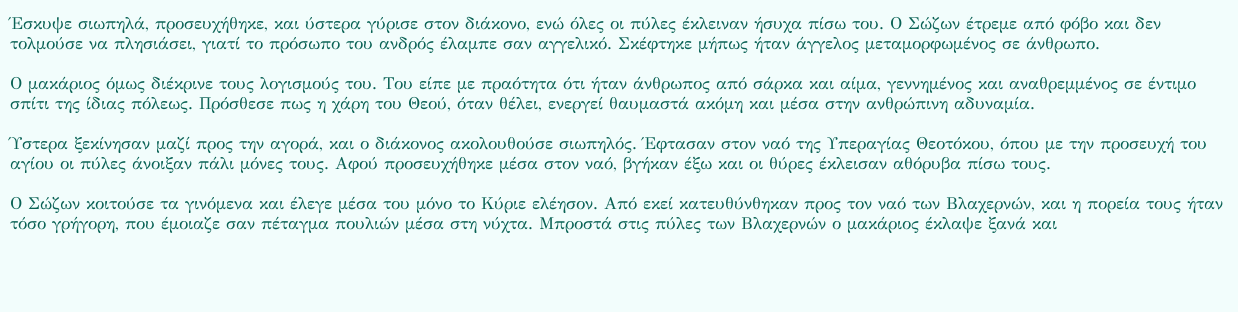Έσκυψε σιωπηλά, προσευχήθηκε, και ύστερα γύρισε στον διάκονο, ενώ όλες οι πύλες έκλειναν ήσυχα πίσω του. Ο Σώζων έτρεμε από φόβο και δεν τολμούσε να πλησιάσει, γιατί το πρόσωπο του ανδρός έλαμπε σαν αγγελικό. Σκέφτηκε μήπως ήταν άγγελος μεταμορφωμένος σε άνθρωπο.

Ο μακάριος όμως διέκρινε τους λογισμούς του. Του είπε με πραότητα ότι ήταν άνθρωπος από σάρκα και αίμα, γεννημένος και αναθρεμμένος σε έντιμο σπίτι της ίδιας πόλεως. Πρόσθεσε πως η χάρη του Θεού, όταν θέλει, ενεργεί θαυμαστά ακόμη και μέσα στην ανθρώπινη αδυναμία.

Ύστερα ξεκίνησαν μαζί προς την αγορά, και ο διάκονος ακολουθούσε σιωπηλός. Έφτασαν στον ναό της Υπεραγίας Θεοτόκου, όπου με την προσευχή του αγίου οι πύλες άνοιξαν πάλι μόνες τους. Αφού προσευχήθηκε μέσα στον ναό, βγήκαν έξω και οι θύρες έκλεισαν αθόρυβα πίσω τους.

Ο Σώζων κοιτούσε τα γινόμενα και έλεγε μέσα του μόνο το Κύριε ελέησον. Από εκεί κατευθύνθηκαν προς τον ναό των Βλαχερνών, και η πορεία τους ήταν τόσο γρήγορη, που έμοιαζε σαν πέταγμα πουλιών μέσα στη νύχτα. Μπροστά στις πύλες των Βλαχερνών ο μακάριος έκλαψε ξανά και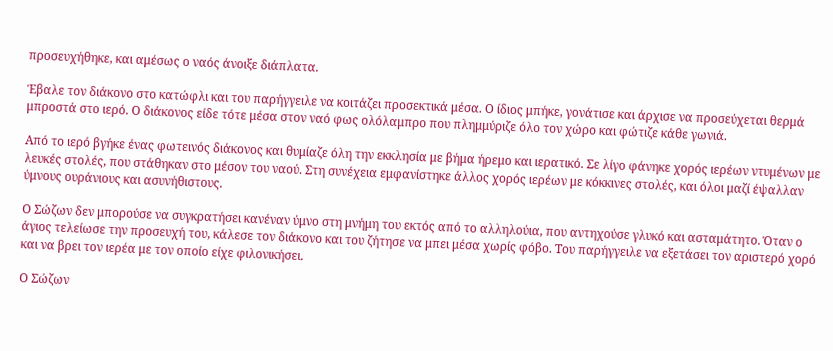προσευχήθηκε, και αμέσως ο ναός άνοιξε διάπλατα.

Έβαλε τον διάκονο στο κατώφλι και του παρήγγειλε να κοιτάζει προσεκτικά μέσα. Ο ίδιος μπήκε, γονάτισε και άρχισε να προσεύχεται θερμά μπροστά στο ιερό. Ο διάκονος είδε τότε μέσα στον ναό φως ολόλαμπρο που πλημμύριζε όλο τον χώρο και φώτιζε κάθε γωνιά.

Από το ιερό βγήκε ένας φωτεινός διάκονος και θυμίαζε όλη την εκκλησία με βήμα ήρεμο και ιερατικό. Σε λίγο φάνηκε χορός ιερέων ντυμένων με λευκές στολές, που στάθηκαν στο μέσον του ναού. Στη συνέχεια εμφανίστηκε άλλος χορός ιερέων με κόκκινες στολές, και όλοι μαζί έψαλλαν ύμνους ουράνιους και ασυνήθιστους.

Ο Σώζων δεν μπορούσε να συγκρατήσει κανέναν ύμνο στη μνήμη του εκτός από το αλληλούια, που αντηχούσε γλυκό και ασταμάτητο. Όταν ο άγιος τελείωσε την προσευχή του, κάλεσε τον διάκονο και του ζήτησε να μπει μέσα χωρίς φόβο. Του παρήγγειλε να εξετάσει τον αριστερό χορό και να βρει τον ιερέα με τον οποίο είχε φιλονικήσει.

Ο Σώζων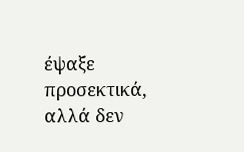έψαξε προσεκτικά, αλλά δεν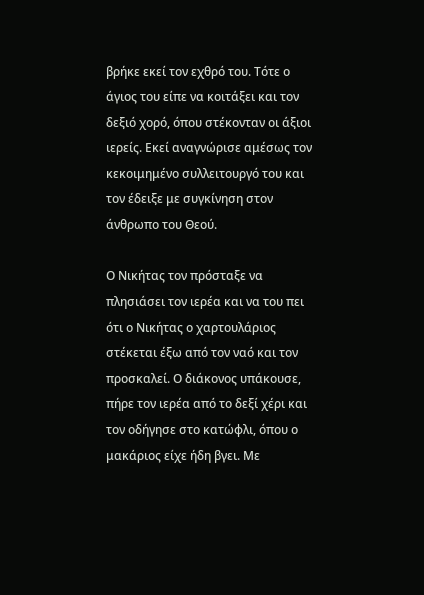βρήκε εκεί τον εχθρό του. Τότε ο άγιος του είπε να κοιτάξει και τον δεξιό χορό, όπου στέκονταν οι άξιοι ιερείς. Εκεί αναγνώρισε αμέσως τον κεκοιμημένο συλλειτουργό του και τον έδειξε με συγκίνηση στον άνθρωπο του Θεού.

Ο Νικήτας τον πρόσταξε να πλησιάσει τον ιερέα και να του πει ότι ο Νικήτας ο χαρτουλάριος στέκεται έξω από τον ναό και τον προσκαλεί. Ο διάκονος υπάκουσε, πήρε τον ιερέα από το δεξί χέρι και τον οδήγησε στο κατώφλι, όπου ο μακάριος είχε ήδη βγει. Με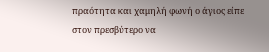πραότητα και χαμηλή φωνή ο άγιος είπε στον πρεσβύτερο να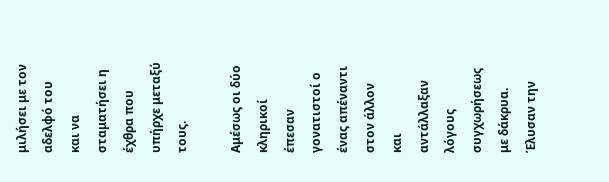μιλήσει με τον αδελφό του και να σταματήσει η έχθρα που υπήρχε μεταξύ τους.

Αμέσως οι δύο κληρικοί έπεσαν γονατιστοί ο ένας απέναντι στον άλλον και αντάλλαξαν λόγους συγχωρήσεως με δάκρυα. Έλυσαν την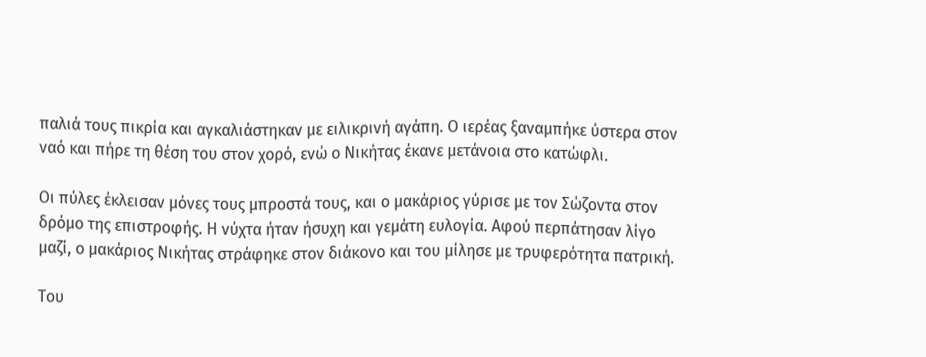παλιά τους πικρία και αγκαλιάστηκαν με ειλικρινή αγάπη. Ο ιερέας ξαναμπήκε ύστερα στον ναό και πήρε τη θέση του στον χορό, ενώ ο Νικήτας έκανε μετάνοια στο κατώφλι.

Οι πύλες έκλεισαν μόνες τους μπροστά τους, και ο μακάριος γύρισε με τον Σώζοντα στον δρόμο της επιστροφής. Η νύχτα ήταν ήσυχη και γεμάτη ευλογία. Αφού περπάτησαν λίγο μαζί, ο μακάριος Νικήτας στράφηκε στον διάκονο και του μίλησε με τρυφερότητα πατρική.

Του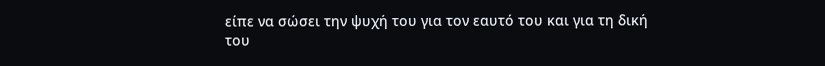είπε να σώσει την ψυχή του για τον εαυτό του και για τη δική του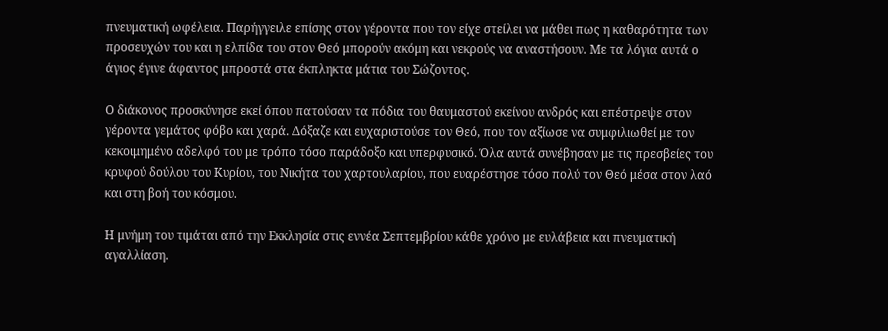πνευματική ωφέλεια. Παρήγγειλε επίσης στον γέροντα που τον είχε στείλει να μάθει πως η καθαρότητα των προσευχών του και η ελπίδα του στον Θεό μπορούν ακόμη και νεκρούς να αναστήσουν. Με τα λόγια αυτά ο άγιος έγινε άφαντος μπροστά στα έκπληκτα μάτια του Σώζοντος.

Ο διάκονος προσκύνησε εκεί όπου πατούσαν τα πόδια του θαυμαστού εκείνου ανδρός και επέστρεψε στον γέροντα γεμάτος φόβο και χαρά. Δόξαζε και ευχαριστούσε τον Θεό, που τον αξίωσε να συμφιλιωθεί με τον κεκοιμημένο αδελφό του με τρόπο τόσο παράδοξο και υπερφυσικό. Όλα αυτά συνέβησαν με τις πρεσβείες του κρυφού δούλου του Κυρίου, του Νικήτα του χαρτουλαρίου, που ευαρέστησε τόσο πολύ τον Θεό μέσα στον λαό και στη βοή του κόσμου.

Η μνήμη του τιμάται από την Εκκλησία στις εννέα Σεπτεμβρίου κάθε χρόνο με ευλάβεια και πνευματική αγαλλίαση.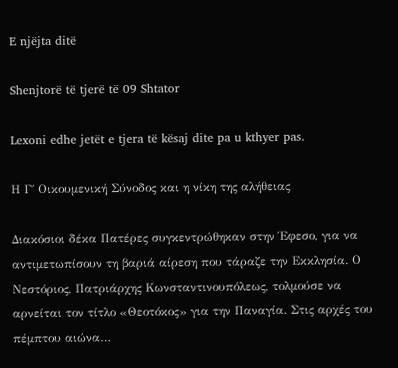E njëjta ditë

Shenjtorë të tjerë të 09 Shtator

Lexoni edhe jetët e tjera të kësaj dite pa u kthyer pas.

Η Γ΄ Οικουμενική Σύνοδος και η νίκη της αλήθειας

Διακόσιοι δέκα Πατέρες συγκεντρώθηκαν στην Έφεσο, για να αντιμετωπίσουν τη βαριά αίρεση που τάραζε την Εκκλησία. Ο Νεστόριος, Πατριάρχης Κωνσταντινουπόλεως, τολμούσε να αρνείται τον τίτλο «Θεοτόκος» για την Παναγία. Στις αρχές του πέμπτου αιώνα…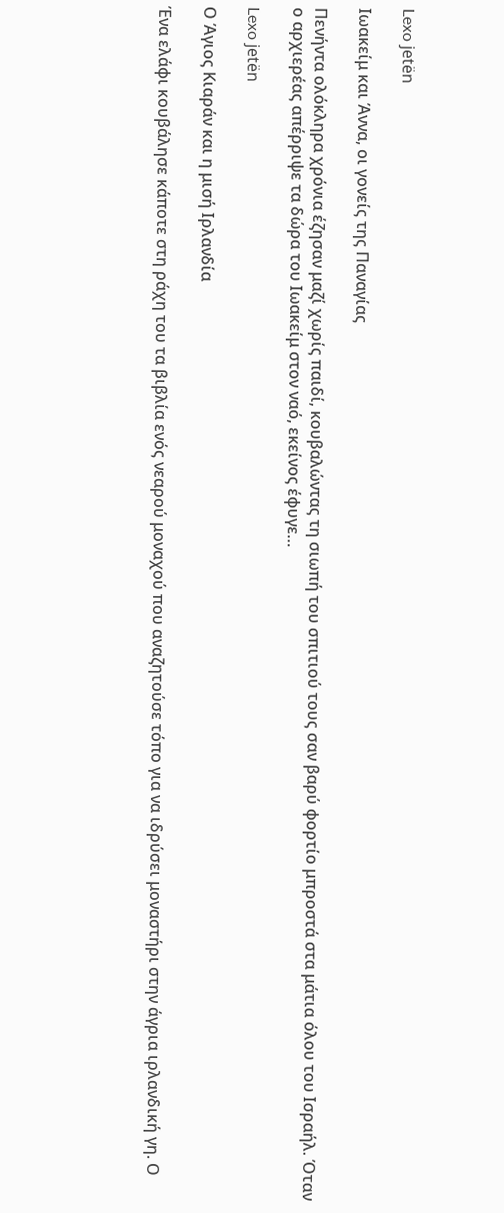Lexo jetën

Ιωακείμ και Άννα, οι γονείς της Παναγίας

Πενήντα ολόκληρα χρόνια έζησαν μαζί χωρίς παιδί, κουβαλώντας τη σιωπή του σπιτιού τους σαν βαρύ φορτίο μπροστά στα μάτια όλου του Ισραήλ. Όταν ο αρχιερέας απέρριψε τα δώρα του Ιωακείμ στον ναό, εκείνος έφυγε…

Lexo jetën

Ο Άγιος Κιαράν και η μισή Ιρλανδία

Ένα ελάφι κουβάλησε κάποτε στη ράχη του τα βιβλία ενός νεαρού μοναχού που αναζητούσε τόπο για να ιδρύσει μοναστήρι στην άγρια ιρλανδική γη. Ο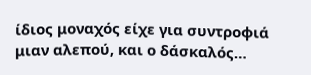ίδιος μοναχός είχε για συντροφιά μιαν αλεπού, και ο δάσκαλός…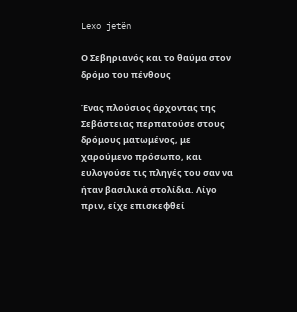Lexo jetën

Ο Σεβηριανός και το θαύμα στον δρόμο του πένθους

Ένας πλούσιος άρχοντας της Σεβάστειας περπατούσε στους δρόμους ματωμένος, με χαρούμενο πρόσωπο, και ευλογούσε τις πληγές του σαν να ήταν βασιλικά στολίδια. Λίγο πριν, είχε επισκεφθεί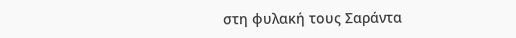στη φυλακή τους Σαράντα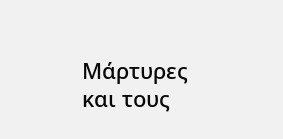Μάρτυρες και τους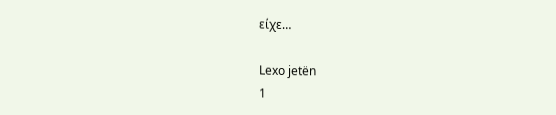είχε…

Lexo jetën
1